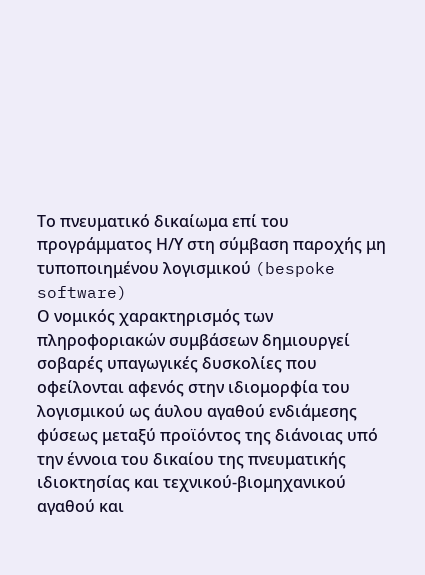Το πνευματικό δικαίωμα επί του προγράμματος Η/Υ στη σύμβαση παροχής μη τυποποιημένου λογισμικού (bespoke software)
Ο νομικός χαρακτηρισμός των πληροφοριακών συμβάσεων δημιουργεί σοβαρές υπαγωγικές δυσκολίες που οφείλονται αφενός στην ιδιομορφία του λογισμικού ως άυλου αγαθού ενδιάμεσης φύσεως μεταξύ προϊόντος της διάνοιας υπό την έννοια του δικαίου της πνευματικής ιδιοκτησίας και τεχνικού-βιομηχανικού αγαθού και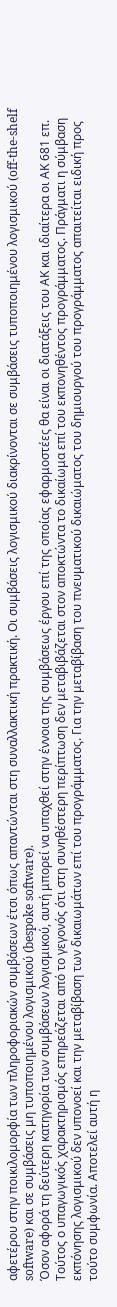αφετέρου στην ποικιλομορφία των πληροφοριακών συμβάσεων έτσι όπως απαντώνται στη συναλλακτική πρακτική. Οι συμβάσεις λογισμικού διακρίνονται σε συμβάσεις τυποποιημένου λογισμικού (off-the-shelf software) και σε συμβάσεις μη τυποποιημένου λογισμικού (bespoke software).
Όσον αφορά τη δεύτερη κατηγορία των συμβάσεων λογισμικού, αυτή μπορεί να υπαχθεί στην έννοια της συμβάσεως έργου επί της οποίας εφαρμοστέες θα είναι οι διατάξεις του ΑΚ και ιδιαίτερα οι ΑΚ 681 επ. Τούτος ο υπαγωγικός χαρακτηρισμός επηρεάζεται από το γεγονός ότι στη συνηθέστερη περίπτωση δεν μεταβιβάζεται στον αποκτώντα το δικαίωμα επί του εκπονηθέντος προγράμματος. Πράγματι η σύμβαση εκπόνησης λογισμικού δεν υπονοεί και την μεταβίβαση των δικαιωμάτων επί του προγράμματος. Για την μεταβίβαση του πνευματικού δικαιώματος του δημιουργού του προγράμματος απαιτείται ειδική προς τούτο συμφωνία. Αποτελεί αυτή η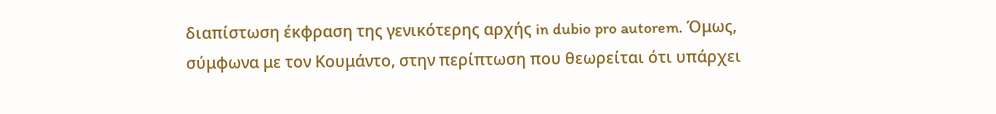διαπίστωση έκφραση της γενικότερης αρχής in dubio pro autorem. Όμως, σύμφωνα με τον Κουμάντο, στην περίπτωση που θεωρείται ότι υπάρχει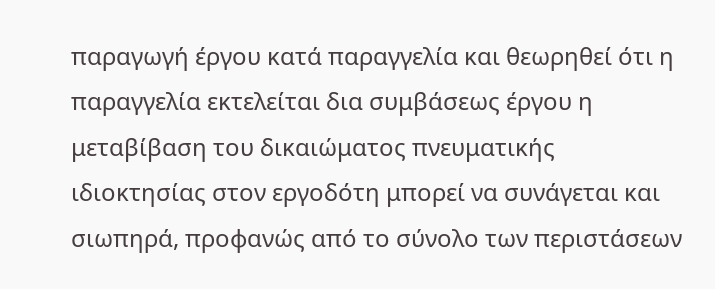παραγωγή έργου κατά παραγγελία και θεωρηθεί ότι η παραγγελία εκτελείται δια συμβάσεως έργου η μεταβίβαση του δικαιώματος πνευματικής ιδιοκτησίας στον εργοδότη μπορεί να συνάγεται και σιωπηρά, προφανώς από το σύνολο των περιστάσεων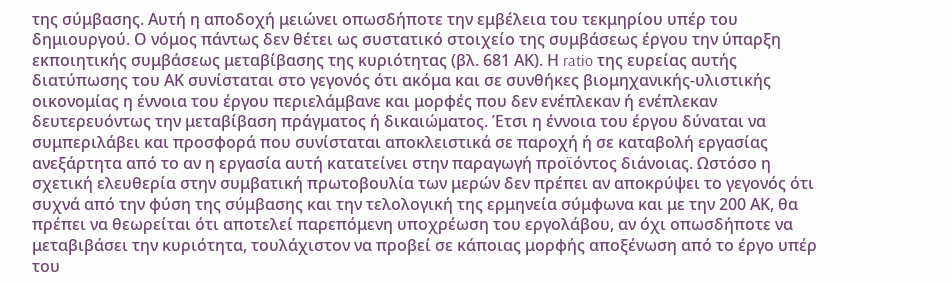της σύμβασης. Αυτή η αποδοχή μειώνει οπωσδήποτε την εμβέλεια του τεκμηρίου υπέρ του δημιουργού. Ο νόμος πάντως δεν θέτει ως συστατικό στοιχείο της συμβάσεως έργου την ύπαρξη εκποιητικής συμβάσεως μεταβίβασης της κυριότητας (βλ. 681 ΑΚ). Η ratio της ευρείας αυτής διατύπωσης του ΑΚ συνίσταται στο γεγονός ότι ακόμα και σε συνθήκες βιομηχανικής-υλιστικής οικονομίας η έννοια του έργου περιελάμβανε και μορφές που δεν ενέπλεκαν ή ενέπλεκαν δευτερευόντως την μεταβίβαση πράγματος ή δικαιώματος. Έτσι η έννοια του έργου δύναται να συμπεριλάβει και προσφορά που συνίσταται αποκλειστικά σε παροχή ή σε καταβολή εργασίας ανεξάρτητα από το αν η εργασία αυτή κατατείνει στην παραγωγή προϊόντος διάνοιας. Ωστόσο η σχετική ελευθερία στην συμβατική πρωτοβουλία των μερών δεν πρέπει αν αποκρύψει το γεγονός ότι συχνά από την φύση της σύμβασης και την τελολογική της ερμηνεία σύμφωνα και με την 200 ΑΚ, θα πρέπει να θεωρείται ότι αποτελεί παρεπόμενη υποχρέωση του εργολάβου, αν όχι οπωσδήποτε να μεταβιβάσει την κυριότητα, τουλάχιστον να προβεί σε κάποιας μορφής αποξένωση από το έργο υπέρ του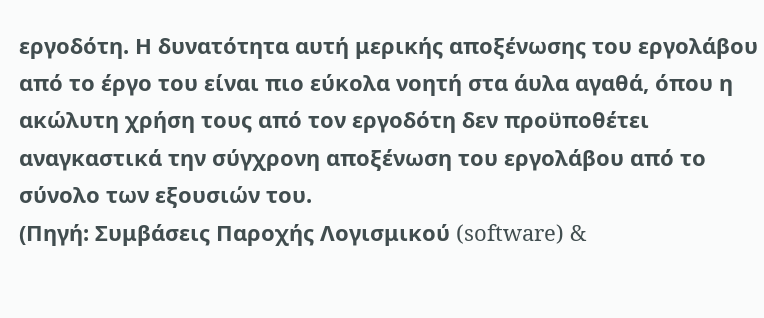εργοδότη. Η δυνατότητα αυτή μερικής αποξένωσης του εργολάβου από το έργο του είναι πιο εύκολα νοητή στα άυλα αγαθά, όπου η ακώλυτη χρήση τους από τον εργοδότη δεν προϋποθέτει αναγκαστικά την σύγχρονη αποξένωση του εργολάβου από το σύνολο των εξουσιών του.
(Πηγή: Συμβάσεις Παροχής Λογισμικού (software) &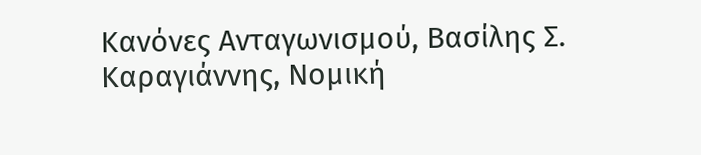Κανόνες Ανταγωνισμού, Βασίλης Σ. Καραγιάννης, Νομική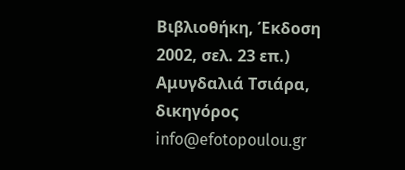Βιβλιοθήκη, Έκδοση 2002, σελ. 23 επ.)
Αμυγδαλιά Τσιάρα, δικηγόρος
info@efotopoulou.gr